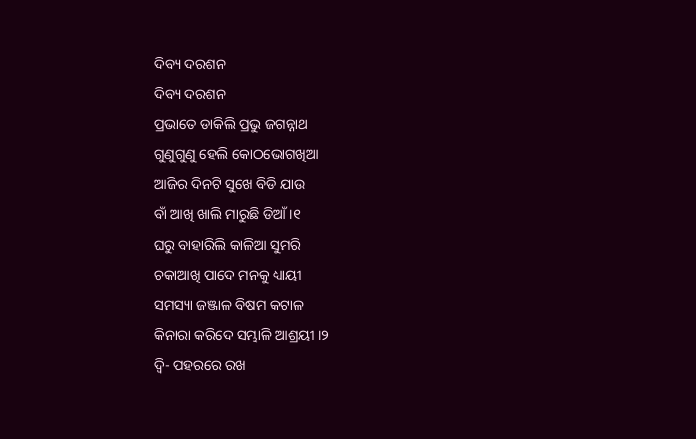ଦିବ୍ୟ ଦରଶନ
ଦିବ୍ୟ ଦରଶନ
ପ୍ରଭାତେ ଡାକିଲି ପ୍ରଭୁ ଜଗନ୍ନାଥ
ଗୁଣୁଗୁଣୁ ହେଲି କୋଠଭୋଗଖିଆ
ଆଜିର ଦିନଟି ସୁଖେ ବିଡି ଯାଉ
ବାଁ ଆଖି ଖାଲି ମାରୁଛି ଡିଆଁ ।୧
ଘରୁ ବାହାରିଲି କାଳିଆ ସୁମରି
ଚକାଆଖି ପାଦେ ମନକୁ ଧ୍ୟାୟୀ
ସମସ୍ୟା ଜଞ୍ଜାଳ ବିଷମ କଟାଳ
କିନାରା କରିଦେ ସମ୍ଭାଳି ଆଶ୍ରୟୀ ।୨
ଦ୍ୱି- ପହରରେ ରଖ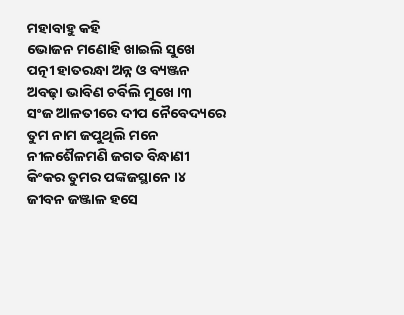ମହାବାହୁ କହି
ଭୋଜନ ମଣୋହି ଖାଇଲି ସୁଖେ
ପତ୍ନୀ ହାତରନ୍ଧା ଅନ୍ନ ଓ ବ୍ୟଞ୍ଜନ
ଅବଢ଼ା ଭାବିଣ ଚର୍ବିଲି ମୁଖେ ।୩
ସଂଜ ଆଳତୀରେ ଦୀପ ନୈବେଦ୍ୟରେ
ତୁମ ନାମ ଜପୁଥିଲି ମନେ
ନୀଳଶୈଳମଣି ଜଗତ ବିନ୍ଧାଣୀ
କିଂକର ତୁମର ପଙ୍କଜସ୍ଥାନେ ।୪
ଜୀବନ ଜଞ୍ଜାଳ ହସେ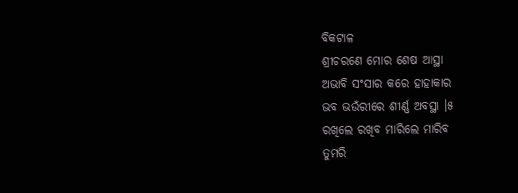ବିକଟାଳ
ଶ୍ରୀଚରଣେ ମୋର ଶେଷ ଆସ୍ଥା
ଅଭାବି ସଂସାର କରେ ହାହାକାର
ଭବ ଭଉଁରୀରେ ଶୀର୍ଣ୍ଣ ଅବସ୍ଥା ।୫
ରଖିଲେ ରଖିବ ମାରିଲେ ମାରିବ
ତୁମରି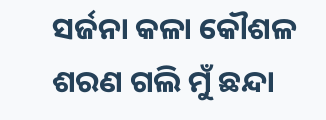ସର୍ଜନା କଳା କୌଶଳ
ଶରଣ ଗଲି ମୁଁ ଛନ୍ଦା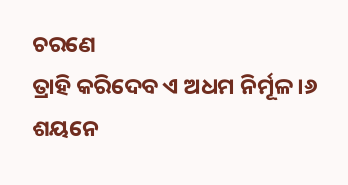ଚରଣେ
ତ୍ରାହି କରିଦେବ ଏ ଅଧମ ନିର୍ମୂଳ ।୬
ଶୟନେ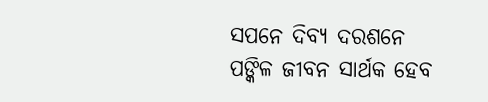ସପନେ ଦିବ୍ୟ ଦରଶନେ
ପଙ୍କିଳ ଜୀବନ ସାର୍ଥକ ହେବ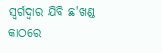ସ୍ଵର୍ଗଦ୍ଵାର ଯିବି ଛ'ଖଣ୍ଡ କାଠରେ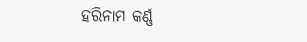ହରିନାମ କର୍ଣ୍ଣ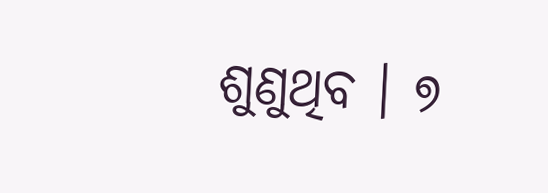ଶୁଣୁଥିବ । ୭